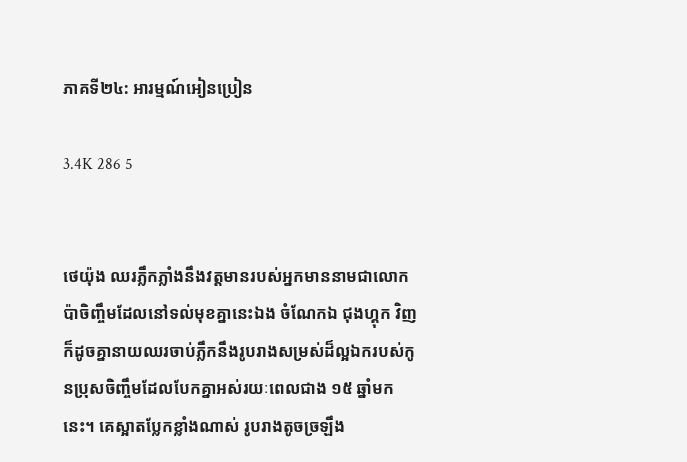ភាគទី២៤: អារម្មណ៍អៀនប្រៀន

3.4K 286 5


ថេយ៉ុង ឈរភ្លឹកភ្លាំងនឹងវត្តមានរបស់អ្នកមាននាមជាលោកប៉ាចិញ្ចឹមដែលនៅទល់មុខគ្នានេះឯង ចំណែកឯ ជុងហ្គុក វិញក៏ដូចគ្នានាយឈរចាប់ភ្លឹកនឹងរូបរាងសម្រស់ដ៏ល្អឯករបស់កូនប្រុសចិញ្ចឹមដែលបែកគ្នាអស់រយៈពេលជាង ១៥ ឆ្នាំមកនេះ។ គេស្អាតប្លែកខ្លាំងណាស់ រូបរាងតូចច្រឡឹង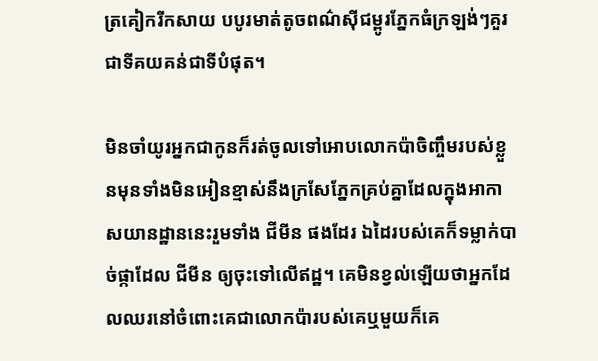ត្រគៀករីកសាយ បបូរមាត់តូចពណ៌ស៊ីជម្ពូរភ្នែកធំក្រឡង់ៗគួរជាទីគយគន់ជាទីបំផុត។

មិនចាំយូរអ្នកជាកូនក៏រត់ចូលទៅអោបលោកប៉ាចិញ្ចឹមរបស់ខ្លួនមុនទាំងមិនអៀនខ្មាស់នឹងក្រសែភ្នែកគ្រប់គ្នាដែលក្នុងអាកាសយានដ្ឋាននេះរួមទាំង ជីមីន ផងដែរ ឯដៃរបស់គេក៏ទម្លាក់បាច់ផ្កាដែល ជីមីន ឲ្យចុះទៅលើឥដ្ឋ។ គេមិនខ្វល់ឡើយថាអ្នកដែលឈរនៅចំពោះគេជាលោកប៉ារបស់គេឬមួយក៏គេ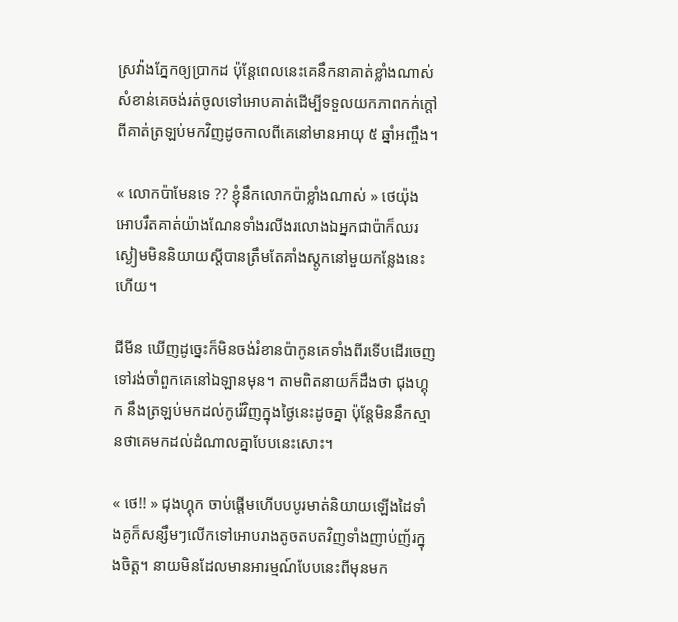ស្រវ៉ាងភ្នែកឲ្យប្រាកដ ប៉ុន្តែពេលនេះគេនឹកនាគាត់ខ្លាំងណាស់សំខាន់គេចង់រត់ចូលទៅអោបគាត់ដើម្បីទទួលយកភាពកក់ក្ដៅពីគាត់ត្រឡប់មកវិញដូចកាលពីគេនៅមានអាយុ ៥ ឆ្នាំអញ្ចឹង។

« លោកប៉ាមែនទេ ?? ខ្ញុំនឹកលោកប៉ាខ្លាំងណាស់ » ថេយ៉ុង អោបរឹតគាត់យ៉ាងណែនទាំងរលីងរលោងឯអ្នកជាប៉ាក៏ឈរស្ងៀមមិននិយាយស្ដីបានត្រឹមតែគាំងស្ដូកនៅមួយកន្លែងនេះហើយ។

ជីមីន ឃើញដូច្នេះក៏មិនចង់រំខានប៉ាកូនគេទាំងពីរទើបដើរចេញទៅរង់ចាំពួកគេនៅឯឡានមុន។ តាមពិតនាយក៏ដឹងថា ជុងហ្គុក នឹងត្រឡប់មកដល់កូរ៉េវិញក្នុងថ្ងៃនេះដូចគ្នា ប៉ុន្តែមិននឹកស្មានថាគេមកដល់ដំណាលគ្នាបែបនេះសោះ។

« ថេ!! » ជុងហ្គុក ចាប់ផ្តើមហើបបបូរមាត់និយាយឡើងដៃទាំងគូក៏សន្សឹមៗលើកទៅអោបរាងតូចតបតវិញទាំងញាប់ញ័រក្នុងចិត្ត។ នាយមិនដែលមានអារម្មណ៍បែបនេះពីមុនមក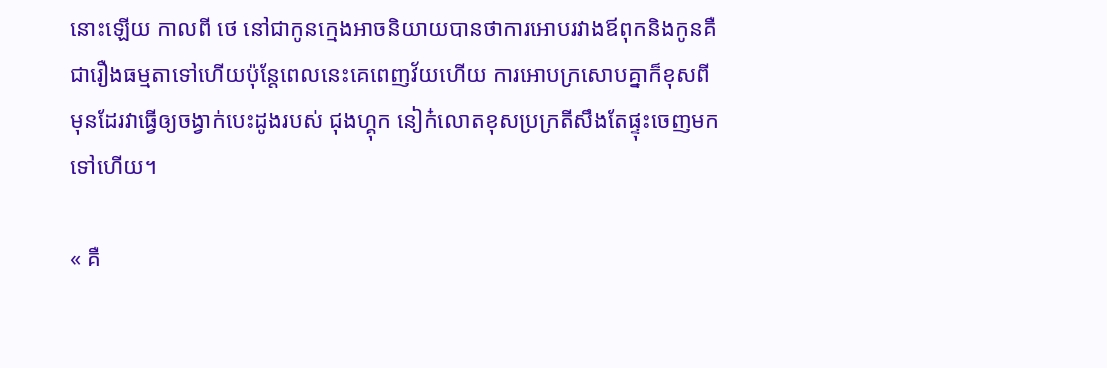នោះឡើយ កាលពី ថេ នៅជាកូនក្មេងអាចនិយាយបានថាការអោបរវាងឪពុកនិងកូនគឺជារឿងធម្មតាទៅហើយប៉ុន្តែពេលនេះគេពេញវ័យហើយ ការអោបក្រសោបគ្នាក៏ខុសពីមុនដែរវាធ្វើឲ្យចង្វាក់បេះដូងរបស់ ជុងហ្គុក នៀក៎លោតខុសប្រក្រតីសឹងតែផ្ទុះចេញមកទៅហើយ។

« គឺ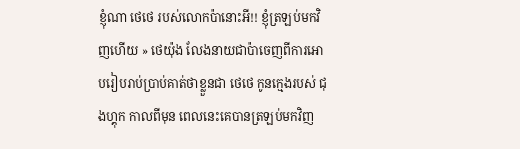ខ្ញុំណា ថេថេ របស់លោកប៉ានោះអី!! ខ្ញុំត្រឡប់មកវិញហើយ » ថេយ៉ុង លែងនាយជាប៉ាចេញពីការអោបរៀបរាប់ប្រាប់គាត់ថាខ្លួនជា ថេថេ កូនក្មេងរបស់ ជុងហ្គុក កាលពីមុន ពេលនេះគេបានត្រឡប់មកវិញ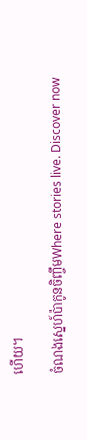ហើយ។

ចំណងស្នេហ៍ប៉ាកូនចិញ្ចឹមWhere stories live. Discover now